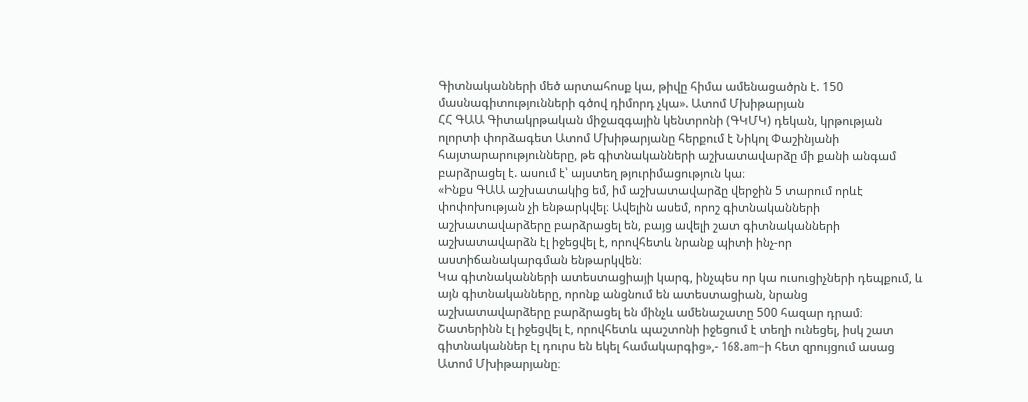Գիտնականների մեծ արտահոսք կա, թիվը հիմա ամենացածրն է. 150 մասնագիտությունների գծով դիմորդ չկա». Ատոմ Մխիթարյան
ՀՀ ԳԱԱ Գիտակրթական միջազգային կենտրոնի (ԳԿՄԿ) դեկան, կրթության ոլորտի փորձագետ Ատոմ Մխիթարյանը հերքում է Նիկոլ Փաշինյանի հայտարարությունները, թե գիտնականների աշխատավարձը մի քանի անգամ բարձրացել է. ասում է՝ այստեղ թյուրիմացություն կա։
«Ինքս ԳԱԱ աշխատակից եմ, իմ աշխատավարձը վերջին 5 տարում որևէ փոփոխության չի ենթարկվել։ Ավելին ասեմ, որոշ գիտնականների աշխատավարձերը բարձրացել են, բայց ավելի շատ գիտնականների աշխատավարձն էլ իջեցվել է, որովհետև նրանք պիտի ինչ-որ աստիճանակարգման ենթարկվեն։
Կա գիտնականների ատեստացիայի կարգ, ինչպես որ կա ուսուցիչների դեպքում, և այն գիտնականները, որոնք անցնում են ատեստացիան, նրանց աշխատավարձերը բարձրացել են մինչև ամենաշատը 500 հազար դրամ։ Շատերինն էլ իջեցվել է, որովհետև պաշտոնի իջեցում է տեղի ունեցել, իսկ շատ գիտնականներ էլ դուրս են եկել համակարգից»,- 168.am–ի հետ զրույցում ասաց Ատոմ Մխիթարյանը։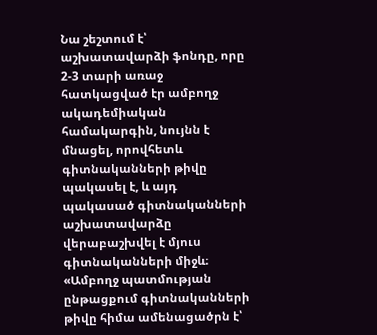Նա շեշտում է՝ աշխատավարձի ֆոնդը, որը 2-3 տարի առաջ հատկացված էր ամբողջ ակադեմիական համակարգին, նույնն է մնացել, որովհետև գիտնականների թիվը պակասել է, և այդ պակասած գիտնականների աշխատավարձը վերաբաշխվել է մյուս գիտնականների միջև։
«Ամբողջ պատմության ընթացքում գիտնականների թիվը հիմա ամենացածրն է՝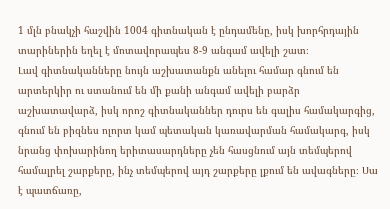1 մլն բնակչի հաշվին 1004 գիտնական է ընդամենը, իսկ խորհրդային տարիներին եղել է մոտավորապես 8-9 անգամ ավելի շատ։
Լավ գիտնականները նույն աշխատանքն անելու համար գնում են արտերկիր ու ստանում են մի քանի անգամ ավելի բարձր աշխատավարձ, իսկ որոշ գիտնականներ դուրս են գալիս համակարգից, գնում են բիզնես ոլորտ կամ պետական կառավարման համակարգ, իսկ նրանց փոխարինող երիտասարդները չեն հասցնում այն տեմպերով համալրել շարքերը, ինչ տեմպերով այդ շարքերը լքում են ավագները։ Սա է պատճառը,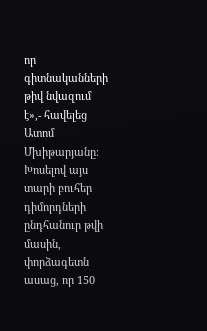որ գիտնականների թիվ նվազում է»,- հավելեց Ատոմ Մխիթարյանը։
Խոսելով այս տարի բուհեր դիմորդների ընդհանուր թվի մասին, փորձագետն ասաց, որ 150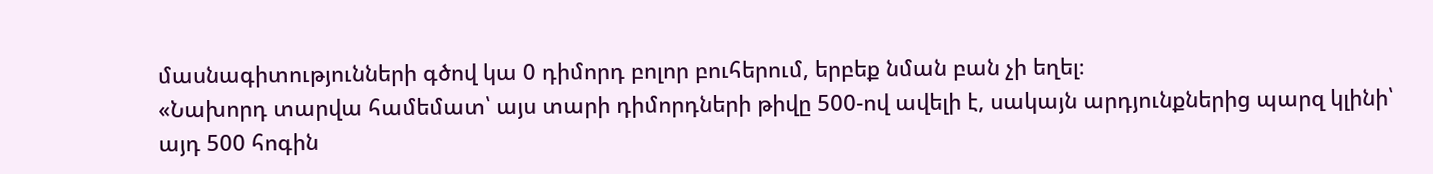մասնագիտությունների գծով կա 0 դիմորդ բոլոր բուհերում, երբեք նման բան չի եղել։
«Նախորդ տարվա համեմատ՝ այս տարի դիմորդների թիվը 500-ով ավելի է, սակայն արդյունքներից պարզ կլինի՝ այդ 500 հոգին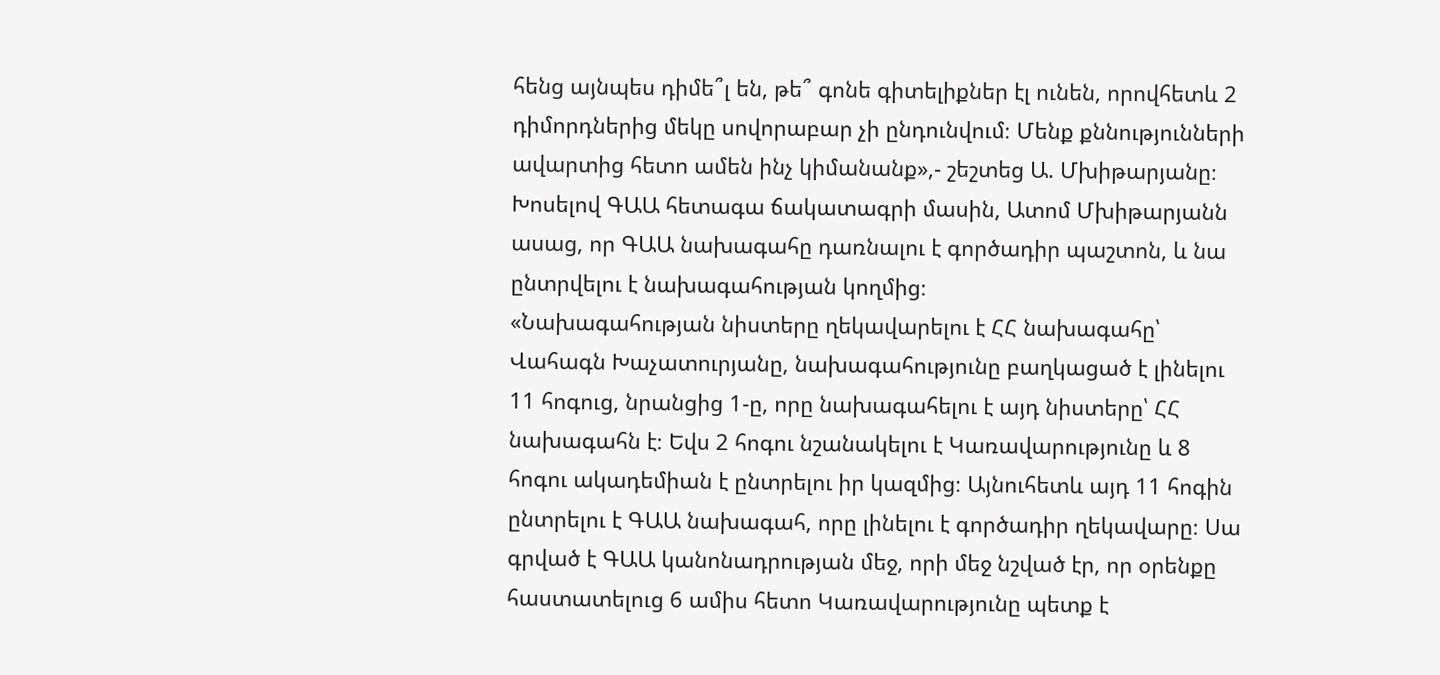հենց այնպես դիմե՞լ են, թե՞ գոնե գիտելիքներ էլ ունեն, որովհետև 2 դիմորդներից մեկը սովորաբար չի ընդունվում։ Մենք քննությունների ավարտից հետո ամեն ինչ կիմանանք»,- շեշտեց Ա. Մխիթարյանը։
Խոսելով ԳԱԱ հետագա ճակատագրի մասին, Ատոմ Մխիթարյանն ասաց, որ ԳԱԱ նախագահը դառնալու է գործադիր պաշտոն, և նա ընտրվելու է նախագահության կողմից։
«Նախագահության նիստերը ղեկավարելու է ՀՀ նախագահը՝ Վահագն Խաչատուրյանը, նախագահությունը բաղկացած է լինելու 11 հոգուց, նրանցից 1-ը, որը նախագահելու է այդ նիստերը՝ ՀՀ նախագահն է։ Եվս 2 հոգու նշանակելու է Կառավարությունը և 8 հոգու ակադեմիան է ընտրելու իր կազմից։ Այնուհետև այդ 11 հոգին ընտրելու է ԳԱԱ նախագահ, որը լինելու է գործադիր ղեկավարը։ Սա գրված է ԳԱԱ կանոնադրության մեջ, որի մեջ նշված էր, որ օրենքը հաստատելուց 6 ամիս հետո Կառավարությունը պետք է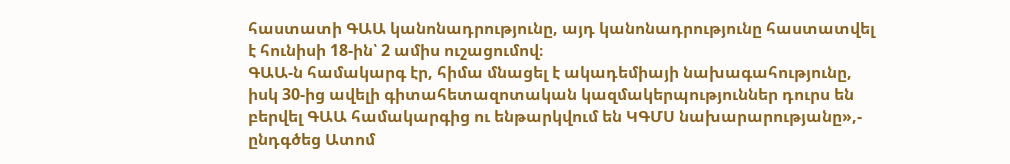հաստատի ԳԱԱ կանոնադրությունը, այդ կանոնադրությունը հաստատվել է հունիսի 18-ին՝ 2 ամիս ուշացումով։
ԳԱԱ-ն համակարգ էր, հիմա մնացել է ակադեմիայի նախագահությունը, իսկ 30-ից ավելի գիտահետազոտական կազմակերպություններ դուրս են բերվել ԳԱԱ համակարգից ու ենթարկվում են ԿԳՄՍ նախարարությանը»,- ընդգծեց Ատոմ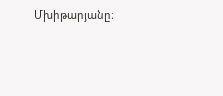Մխիթարյանը։